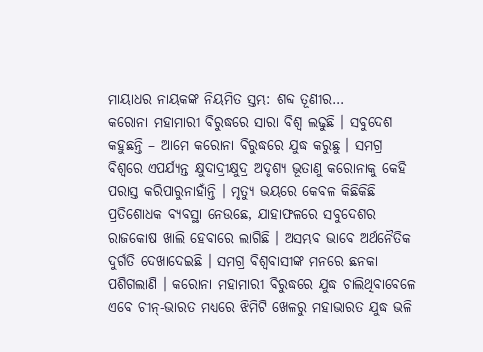ମାୟାଧର ନାୟକଙ୍କ ନିୟମିତ ସ୍ତମ୍ଭ: ଶବ୍ଦ ତୂଣୀର…
କରୋନା ମହାମାରୀ ବିରୁଦ୍ଧରେ ସାରା ବିଶ୍ୱ ଲଢୁଛି । ସବୁଦେଶ କହୁଛନ୍ତି – ଆମେ କରୋନା ବିରୁଦ୍ଧରେ ଯୁଦ୍ଧ କରୁଛୁ । ସମଗ୍ର ବିଶ୍ୱରେ ଏପର୍ଯ୍ୟନ୍ତ କ୍ଷୁଦାଦ୍ରୀକ୍ଷୁଦ୍ର ଅଦୃଶ୍ୟ ଭୂତାଣୁ କରୋନାକୁ କେହି ପରାସ୍ତ କରିପାରୁନାହାଁନ୍ତି । ମୃତ୍ୟୁ ଭୟରେ କେବଳ କିଛିକିଛି ପ୍ରତିଶୋଧକ ବ୍ୟବସ୍ଥା ନେଉଛେ, ଯାହାଫଳରେ ସବୁଦେଶର ରାଜକୋଷ ଖାଲି ହେବାରେ ଲାଗିଛି । ଅସମ୍ଭବ ଭାବେ ଅର୍ଥନୈତିକ ଦୁର୍ଗତି ଦେଖାଦେଇଛି । ସମଗ୍ର ବିଶ୍ୱବାସୀଙ୍କ ମନରେ ଛନକା ପଶିଗଲାଣି । କରୋନା ମହାମାରୀ ବିରୁଦ୍ଧରେ ଯୁଦ୍ଧ ଚାଲିଥିବାବେଳେ ଏବେ ଚୀନ୍-ଭାରତ ମଧ୍ୟରେ ଝିମିଟି ଖେଳରୁ ମହାଭାରତ ଯୁଦ୍ଧ ଭଳି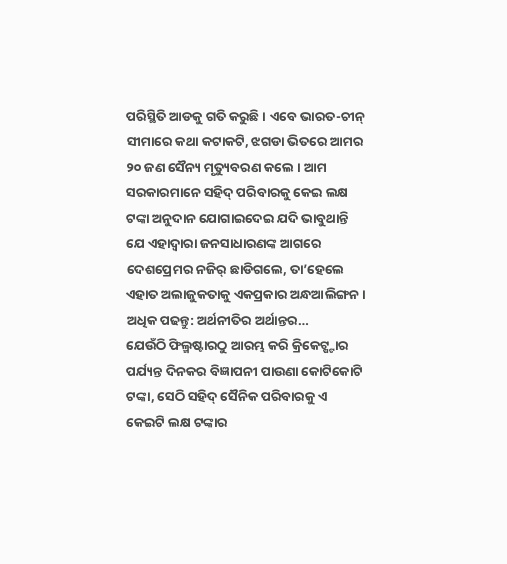ପରିସ୍ଥିତି ଆଡକୁ ଗତି କରୁଛି । ଏବେ ଭାରତ-ଚୀନ୍ ସୀମାରେ କଥା କଟାକଟି, ଝଗଡା ଭିତରେ ଆମର ୨୦ ଜଣ ସୈନ୍ୟ ମୃତ୍ୟୁବରଣ କଲେ । ଆମ ସରକାରମାନେ ସହିଦ୍ ପରିବାରକୁ କେଇ ଲକ୍ଷ ଟଙ୍କା ଅନୁଦାନ ଯୋଗାଇଦେଇ ଯଦି ଭାବୁଥାନ୍ତି ଯେ ଏହାଦ୍ୱାରା ଜନସାଧାରଣଙ୍କ ଆଗରେ ଦେଶପ୍ରେମର ନଜିର୍ ଛାଡିଗଲେ, ତା’ହେଲେ ଏହାତ ଅଲାଜୁକତାକୁ ଏକପ୍ରକାର ଅନ୍ଧଆଲିଙ୍ଗନ ।
ଅଧିକ ପଢନ୍ତୁ: ଅର୍ଥନୀତିର ଅର୍ଥାନ୍ତର…
ଯେଉଁଠି ଫିଲ୍ମଷ୍ଟାରଠୁ ଆରମ୍ଭ କରି କ୍ରିକେଟ୍ଷ୍ଟାର ପର୍ଯ୍ୟନ୍ତ ଦିନକର ବିଜ୍ଞାପନୀ ପାଉଣା କୋଟିକୋଟି ଟଙ୍କା, ସେଠି ସହିଦ୍ ସୈନିକ ପରିବାରକୁ ଏ କେଇଟି ଲକ୍ଷ ଟଙ୍କାର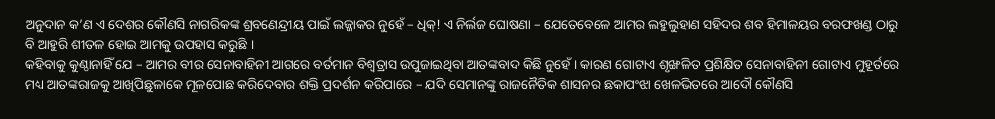ଅନୁଦାନ କ’ଣ ଏ ଦେଶର କୌଣସି ନାଗରିକଙ୍କ ଶ୍ରବଣେନ୍ଦ୍ରୀୟ ପାଇଁ ଲଜ୍ଜାକର ନୁହେଁ – ଧିକ୍! ଏ ନିର୍ଲଜ ଘୋଷଣା – ଯେତେବେଳେ ଆମର ଲହୁଲୁହାଣ ସହିଦର ଶବ ହିମାଳୟର ବରଫଖଣ୍ଡ ଠାରୁ ବି ଆହୁରି ଶୀତଳ ହୋଇ ଆମକୁ ଉପହାସ କରୁଛି ।
କହିବାକୁ କୁଣ୍ଠାନାହିଁ ଯେ – ଆମର ବୀର ସେନାବାହିନୀ ଆଗରେ ବର୍ତମାନ ବିଶ୍ୱତ୍ରାସ ଉପୁଜାଇଥିବା ଆତଙ୍କବାଦ କିଛି ନୁହେଁ । କାରଣ ଗୋଟାଏ ଶୃଙ୍ଖଳିତ ପ୍ରଶିକ୍ଷିତ ସେନାବାହିନୀ ଗୋଟାଏ ମୁହୂର୍ତରେ ମଧ୍ୟ ଆତଙ୍କରାଜକୁ ଆଖିପିଛୁଳାକେ ମୂଳପୋଛ କରିଦେବାର ଶକ୍ତି ପ୍ରଦର୍ଶନ କରିପାରେ – ଯଦି ସେମାନଙ୍କୁ ରାଜନୈତିକ ଶାସନର ଛକାପଂଝା ଖେଳଭିତରେ ଆଦୌ କୌଣସି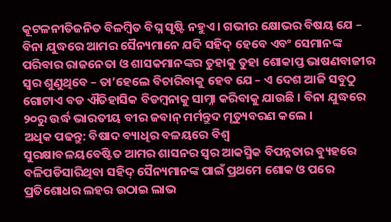କୂଟଳନୀତିଜନିତ ବିଳମ୍ବିତ ବିଘ୍ନ ସୃଷ୍ଟି ନହୁଏ । ଗଭୀର କ୍ଷୋଭର ବିଷୟ ଯେ – ବିନା ଯୁଦ୍ଧରେ ଆମର ସୈନ୍ୟମାନେ ଯଦି ସହିଦ୍ ହେବେ ଏବଂ ସେମାନଙ୍କ ପରିବାର ରାଜନେତା ଓ ଶାସକମାନଙ୍କର ତୁହାକୁ ତୁହା ଶୋକାପ୍ତ ଭାଷଣବାଜୀର ସ୍ୱର ଶୁଣୁଥିବେ – ତା’ହେଲେ ବିଚାରିବାକୁ ହେବ ଯେ – ଏ ଦେଶ ଆଜି ସବୁଠୁ ଗୋଟାଏ ବଡ ଐତିହାସିକ ବିଡମ୍ବନାକୁ ସାମ୍ନା କରିବାକୁ ଯାଉଛି । ବିନା ଯୁଦ୍ଧରେ ୨୦ରୁ ଉର୍ଦ୍ଧ ଭାରତୀୟ ବୀର ଜବାନ୍ ମର୍ମନ୍ତୁଦ ମୃତ୍ୟୁବରଣ କଲେ ।
ଅଧିକ ପଢନ୍ତୁ: ବିଷାଦ ବ୍ୟାଧିର ବଳୟରେ ବିଶ୍ୱ
ସୁରକ୍ଷାବଳୟବେଷ୍ଟିତ ଆମର ଶାସନର ସ୍ୱର ଆକସ୍ମିକ ବିପନ୍ନତାର ବ୍ୟୁହରେ ବଳିପଡିସାରିଥିବା ସହିଦ୍ ସୈନ୍ୟମାନଙ୍କ ପାଇଁ ପ୍ରଥମେ ଶୋକ ଓ ପରେ ପ୍ରତିଶୋଧର ଲହର ଉଠାଇ ଲାଭ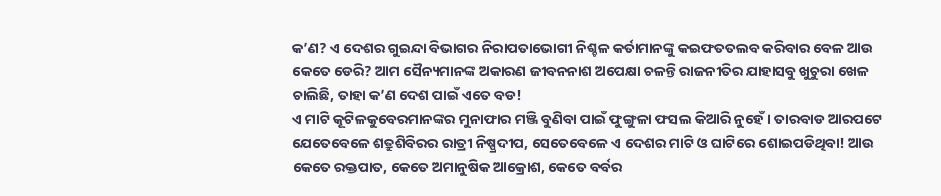କ’ଣ? ଏ ଦେଶର ଗୁଇନ୍ଦା ବିଭାଗର ନିରାପତାଭୋଗୀ ନିଶ୍ଚଳ କର୍ତାମାନଙ୍କୁ କଇଫତତଲବ କରିବାର ବେଳ ଆଉ କେତେ ଡେରି? ଆମ ସୈନ୍ୟମାନଙ୍କ ଅକାରଣ ଜୀବନନାଶ ଅପେକ୍ଷା ଚଳନ୍ତି ରାଜନୀତିର ଯାହାସବୁ ଖୁଚୁରା ଖେଳ ଚାଲିଛି, ତାହା କ’ଣ ଦେଶ ପାଇଁ ଏତେ ବଡ!
ଏ ମାଟି କୂଟିଳକୁବେରମାନଙ୍କର ମୁନାଫାର ମଞ୍ଜି ବୁଣିବା ପାଇଁ ଫୁଙ୍ଗୁଳା ଫସଲ କିଆରି ନୁହେଁ । ତାରବାଡ ଆରପଟେ ଯେତେବେଳେ ଶତ୍ରୁଶିବିରର ରାତ୍ରୀ ନିଷ୍ପ୍ରଦୀପ, ସେତେବେଳେ ଏ ଦେଶର ମାଟି ଓ ଘାଟିରେ ଶୋଇପଡିଥିବା! ଆଉ କେତେ ରକ୍ତପାତ, କେତେ ଅମାନୁଷିକ ଆକ୍ରୋଶ, କେତେ ବର୍ବର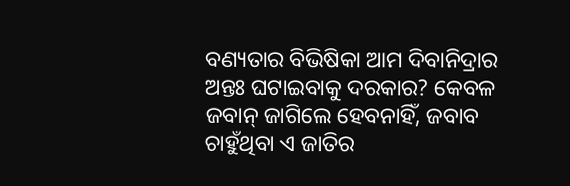ବଣ୍ୟତାର ବିଭିଷିକା ଆମ ଦିବାନିଦ୍ରାର ଅନ୍ତଃ ଘଟାଇବାକୁ ଦରକାର? କେବଳ ଜବାନ୍ ଜାଗିଲେ ହେବନାହିଁ, ଜବାବ ଚାହୁଁଥିବା ଏ ଜାତିର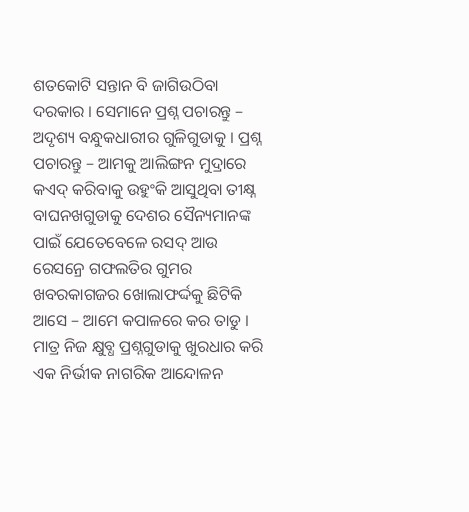ଶତକୋଟି ସନ୍ତାନ ବି ଜାଗିଉଠିବା ଦରକାର । ସେମାନେ ପ୍ରଶ୍ନ ପଚାରନ୍ତୁ – ଅଦୃଶ୍ୟ ବନ୍ଧୁକଧାରୀର ଗୁଳିଗୁଡାକୁ । ପ୍ରଶ୍ନ ପଚାରନ୍ତୁ – ଆମକୁ ଆଲିଙ୍ଗନ ମୁଦ୍ରାରେ କଏଦ୍ କରିବାକୁ ଉହୁଂକି ଆସୁଥିବା ତୀକ୍ଷ୍ନ ବାଘନଖଗୁଡାକୁ ଦେଶର ସୈନ୍ୟମାନଙ୍କ ପାଇଁ ଯେତେବେଳେ ରସଦ୍ ଆଉ ରେସନ୍ରେ ଗଫଲତିର ଗୁମର ଖବରକାଗଜର ଖୋଲାଫର୍ଦ୍ଦକୁ ଛିଟିକି ଆସେ – ଆମେ କପାଳରେ କର ତାଡୁ । ମାତ୍ର ନିଜ କ୍ଷୁବ୍ଧ ପ୍ରଶ୍ନଗୁଡାକୁ ଖୁରଧାର କରି ଏକ ନିର୍ଭୀକ ନାଗରିକ ଆନ୍ଦୋଳନ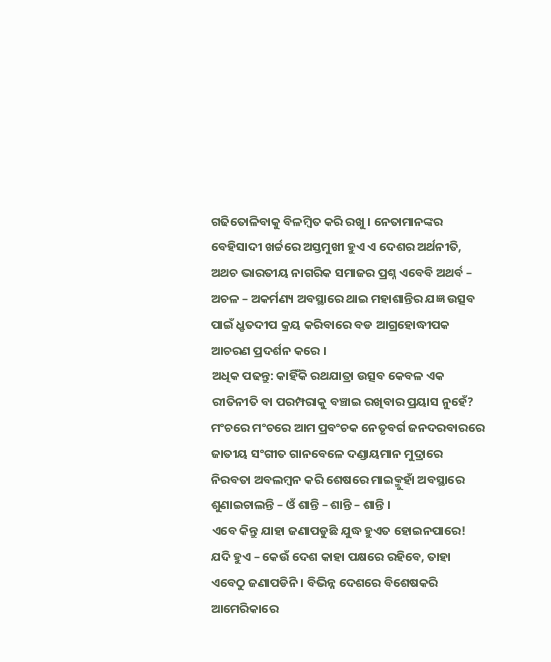ଗଢିତୋଳିବାକୁ ବିଳମ୍ବିତ କରି ରଖୁ । ନେତାମାନଙ୍କର ବେହିସାଦୀ ଖର୍ଚ୍ଚରେ ଅସ୍ତମୁଖୀ ହୁଏ ଏ ଦେଶର ଅର୍ଥନୀତି, ଅଥଚ ଭାରତୀୟ ନାଗରିକ ସମାଜର ପ୍ରଶ୍ନ ଏବେବି ଅଥର୍ବ – ଅଚଳ – ଅକର୍ମଣ୍ୟ ଅବସ୍ଥାରେ ଥାଇ ମହାଶାନ୍ତିର ଯଜ୍ଞ ଉତ୍ସବ ପାଇଁ ଧ୍ରୃତଦୀପ କ୍ରୟ କରିବାରେ ବଡ ଆଗ୍ରହୋଦ୍ଧୀପକ ଆଚରଣ ପ୍ରଦର୍ଶନ କରେ ।
ଅଧିକ ପଢନ୍ତୁ: କାହିଁକି ରଥଯାତ୍ରା ଉତ୍ସବ କେବଳ ଏକ ରୀତିନୀତି ବା ପରମ୍ପରାକୁ ବଞ୍ଚାଇ ରଖିବାର ପ୍ରୟାସ ନୁହେଁ?
ମଂଚରେ ମଂଚରେ ଆମ ପ୍ରବଂଚକ ନେତୃବର୍ଗ ଜନଦରବାରରେ ଜାତୀୟ ସଂଗୀତ ଗାନବେଳେ ଦଣ୍ଡାୟମାନ ମୁଦ୍ରାରେ ନିରବତା ଅବଲମ୍ବନ କରି ଶେଷରେ ମାଇକ୍ମୁହାଁ ଅବସ୍ଥାରେ ଶୁଣାଇଚାଲନ୍ତି – ଓଁ ଶାନ୍ତି – ଶାନ୍ତି – ଶାନ୍ତି ।
ଏବେ କିନ୍ତୁ ଯାହା ଜଣାପଡୁଛି ଯୁଦ୍ଧ ହୁଏତ ହୋଇନପାରେ! ଯଦି ହୁଏ – କେଉଁ ଦେଶ କାହା ପକ୍ଷରେ ରହିବେ, ତାହା ଏବେଠୁ ଜଣାପଡିନି । ବିଭିନ୍ନ ଦେଶରେ ବିଶେଷକରି ଆମେରିକାରେ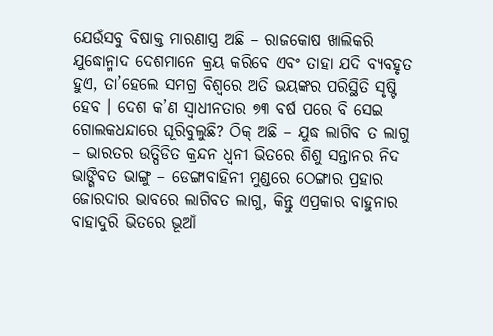ଯେଉଁସବୁ ବିଷାକ୍ତ ମାରଣାସ୍ତ୍ର ଅଛି – ରାଜକୋଷ ଖାଲିକରି ଯୁଦ୍ଧୋନ୍ମାଦ ଦେଶମାନେ କ୍ରୟ କରିବେ ଏବଂ ତାହା ଯଦି ବ୍ୟବହୃତ ହୁଏ, ତା’ହେଲେ ସମଗ୍ର ବିଶ୍ୱରେ ଅତି ଭୟଙ୍କର ପରିସ୍ଥିତି ସୃଷ୍ଟି ହେବ । ଦେଶ କ’ଣ ସ୍ୱାଧୀନତାର ୭୩ ବର୍ଷ ପରେ ବି ସେଇ ଗୋଲକଧନ୍ଦାରେ ଘୂରିବୁଲୁଛି? ଠିକ୍ ଅଛି – ଯୁଦ୍ଧ ଲାଗିବ ତ ଲାଗୁ – ଭାରତର ଉତ୍ପିଡିତ କ୍ରନ୍ଦନ ଧ୍ୱନୀ ଭିତରେ ଶିଶୁ ସନ୍ତାନର ନିଦ ଭାଙ୍ଗିବତ ଭାଙ୍ଗୁ – ଡେଙ୍ଗାବାହିନୀ ମୁଣ୍ଡରେ ଠେଙ୍ଗାର ପ୍ରହାର ଜୋରଦାର ଭାବରେ ଲାଗିବତ ଲାଗୁ, କିନ୍ତୁ ଏପ୍ରକାର ବାହୁନାର ବାହାଦୁରି ଭିତରେ ଭୂଆଁ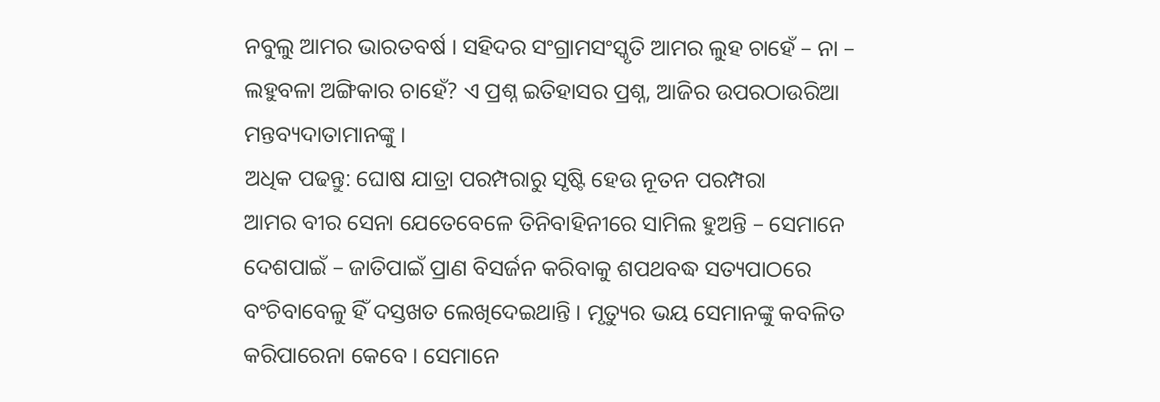ନବୁଲୁ ଆମର ଭାରତବର୍ଷ । ସହିଦର ସଂଗ୍ରାମସଂସ୍କୃତି ଆମର ଲୁହ ଚାହେଁ – ନା – ଲହୁବଳା ଅଙ୍ଗିକାର ଚାହେଁ? ଏ ପ୍ରଶ୍ନ ଇତିହାସର ପ୍ରଶ୍ନ, ଆଜିର ଉପରଠାଉରିଆ ମନ୍ତବ୍ୟଦାତାମାନଙ୍କୁ ।
ଅଧିକ ପଢନ୍ତୁ: ଘୋଷ ଯାତ୍ରା ପରମ୍ପରାରୁ ସୃଷ୍ଟି ହେଉ ନୂତନ ପରମ୍ପରା
ଆମର ବୀର ସେନା ଯେତେବେଳେ ତିନିବାହିନୀରେ ସାମିଲ ହୁଅନ୍ତି – ସେମାନେ ଦେଶପାଇଁ – ଜାତିପାଇଁ ପ୍ରାଣ ବିସର୍ଜନ କରିବାକୁ ଶପଥବଦ୍ଧ ସତ୍ୟପାଠରେ ବଂଚିବାବେଳୁ ହିଁ ଦସ୍ତଖତ ଲେଖିଦେଇଥାନ୍ତି । ମୃତ୍ୟୁର ଭୟ ସେମାନଙ୍କୁ କବଳିତ କରିପାରେନା କେବେ । ସେମାନେ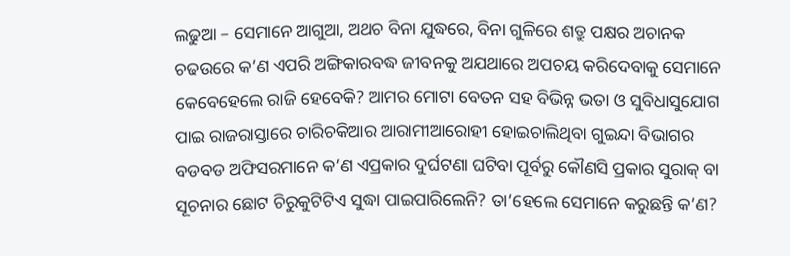ଲଢୁଆ – ସେମାନେ ଆଗୁଆ, ଅଥଚ ବିନା ଯୁଦ୍ଧରେ, ବିନା ଗୁଳିରେ ଶତ୍ରୁ ପକ୍ଷର ଅଚାନକ ଚଢଉରେ କ’ଣ ଏପରି ଅଙ୍ଗିକାରବଦ୍ଧ ଜୀବନକୁ ଅଯଥାରେ ଅପଚୟ କରିଦେବାକୁ ସେମାନେ କେବେହେଲେ ରାଜି ହେବେକି? ଆମର ମୋଟା ବେତନ ସହ ବିଭିନ୍ନ ଭତା ଓ ସୁବିଧାସୁଯୋଗ ପାଇ ରାଜରାସ୍ତାରେ ଚାରିଚକିଆର ଆରାମୀଆରୋହୀ ହୋଇଚାଲିଥିବା ଗୁଇନ୍ଦା ବିଭାଗର ବଡବଡ ଅଫିସରମାନେ କ’ଣ ଏପ୍ରକାର ଦୁର୍ଘଟଣା ଘଟିବା ପୂର୍ବରୁ କୌଣସି ପ୍ରକାର ସୁରାକ୍ ବା ସୂଚନାର ଛୋଟ ଚିରୁକୁଟିଟିଏ ସୁଦ୍ଧା ପାଇପାରିଲେନି? ତା’ହେଲେ ସେମାନେ କରୁଛନ୍ତି କ’ଣ?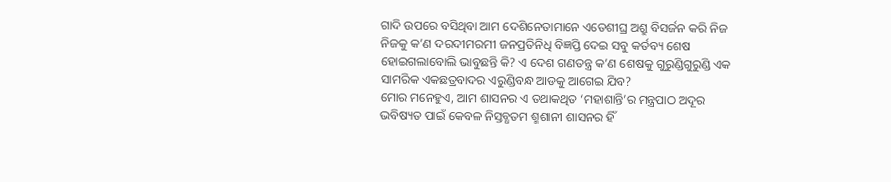ଗାଦି ଉପରେ ବସିଥିବା ଆମ ଦେଶିନେତାମାନେ ଏତେଶୀଘ୍ର ଅଶ୍ରୁ ବିସର୍ଜନ କରି ନିଜ ନିଜକୁ କ’ଣ ଦରଦୀମରମୀ ଜନପ୍ରତିନିଧି ବିଜ୍ଞପ୍ତି ଦେଇ ସବୁ କର୍ତବ୍ୟ ଶେଷ ହୋଇଗଲାବୋଲି ଭାବୁଛନ୍ତି କି? ଏ ଦେଶ ଗଣତନ୍ତ୍ର କ’ଣ ଶେଷକୁ ଗୁରୁଣ୍ଡିଗୁରୁଣ୍ଡି ଏକ ସାମରିକ ଏକଛତ୍ରବାଦର ଏରୁଣ୍ଡିବନ୍ଧ ଆଡକୁ ଆଗେଇ ଯିବ?
ମୋର ମନେହୁଏ, ଆମ ଶାସନର ଏ ତଥାକଥିତ ‘ମହାଶାନ୍ତି’ର ମନ୍ତ୍ରପାଠ ଅଦୂର ଭବିଷ୍ୟତ ପାଇଁ କେବଳ ନିସ୍ତବ୍ଧତମ ଶ୍ମଶାନୀ ଶାସନର ହିଁ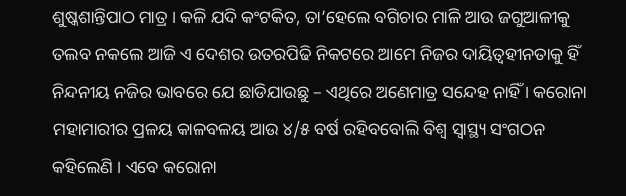ଶୁଷ୍କଶାନ୍ତିପାଠ ମାତ୍ର । କଳି ଯଦି କଂଟକିତ, ତା’ହେଲେ ବଗିଚାର ମାଳି ଆଉ ଜଗୁଆଳୀକୁ ତଲବ ନକଲେ ଆଜି ଏ ଦେଶର ଉତରପିଢି ନିକଟରେ ଆମେ ନିଜର ଦାୟିତ୍ୱହୀନତାକୁ ହିଁ ନିନ୍ଦନୀୟ ନଜିର ଭାବରେ ଯେ ଛାଡିଯାଉଛୁ – ଏଥିରେ ଅଣେମାତ୍ର ସନ୍ଦେହ ନାହିଁ । କରୋନା ମହାମାରୀର ପ୍ରଳୟ କାଳବଳୟ ଆଉ ୪/୫ ବର୍ଷ ରହିବବୋଲି ବିଶ୍ୱ ସ୍ୱାସ୍ଥ୍ୟ ସଂଗଠନ କହିଲେଣି । ଏବେ କରୋନା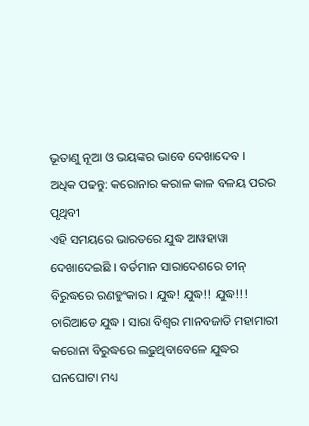ଭୂତାଣୁ ନୂଆ ଓ ଭୟଙ୍କର ଭାବେ ଦେଖାଦେବ ।
ଅଧିକ ପଢନ୍ତୁ: କରୋନାର କରାଳ କାଳ ବଳୟ ପରର ପୃଥିବୀ
ଏହି ସମୟରେ ଭାରତରେ ଯୁଦ୍ଧ ଆୱହାୱା ଦେଖାଦେଇଛି । ବର୍ତମାନ ସାରାଦେଶରେ ଚୀନ୍ ବିରୁଦ୍ଧରେ ରଣହୁଂକାର । ଯୁଦ୍ଧ! ଯୁଦ୍ଧ!! ଯୁଦ୍ଧ!!! ଚାରିଆଡେ ଯୁଦ୍ଧ । ସାରା ବିଶ୍ୱର ମାନବଜାତି ମହାମାରୀ କରୋନା ବିରୁଦ୍ଧରେ ଲଢୁଥିବାବେଳେ ଯୁଦ୍ଧର ଘନଘୋଟା ମଧ୍ୟ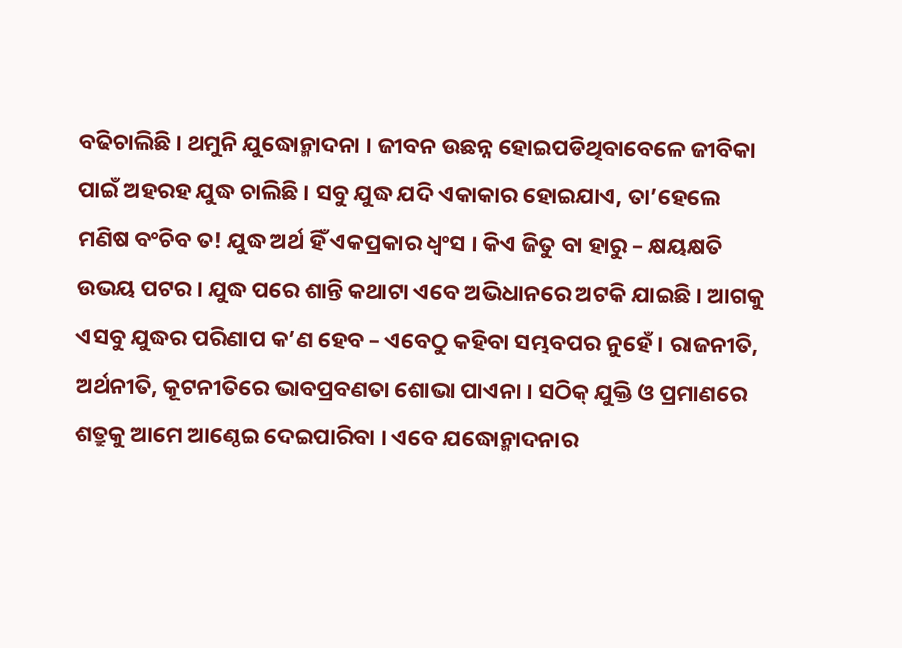ବଢିଚାଲିଛି । ଥମୁନି ଯୁଦ୍ଧୋନ୍ମାଦନା । ଜୀବନ ଉଛନ୍ନ ହୋଇପଡିଥିବାବେଳେ ଜୀବିକା ପାଇଁ ଅହରହ ଯୁଦ୍ଧ ଚାଲିଛି । ସବୁ ଯୁଦ୍ଧ ଯଦି ଏକାକାର ହୋଇଯାଏ, ତା’ହେଲେ ମଣିଷ ବଂଚିବ ତ! ଯୁଦ୍ଧ ଅର୍ଥ ହିଁ ଏକପ୍ରକାର ଧ୍ୱଂସ । କିଏ ଜିତୁ ବା ହାରୁ – କ୍ଷୟକ୍ଷତି ଉଭୟ ପଟର । ଯୁଦ୍ଧ ପରେ ଶାନ୍ତି କଥାଟା ଏବେ ଅଭିଧାନରେ ଅଟକି ଯାଇଛି । ଆଗକୁ ଏସବୁ ଯୁଦ୍ଧର ପରିଣାପ କ’ଣ ହେବ – ଏବେଠୁ କହିବା ସମ୍ଭବପର ନୁହେଁ । ରାଜନୀତି, ଅର୍ଥନୀତି, କୂଟନୀତିରେ ଭାବପ୍ରବଣତା ଶୋଭା ପାଏନା । ସଠିକ୍ ଯୁକ୍ତି ଓ ପ୍ରମାଣରେ ଶତ୍ରୁକୁ ଆମେ ଆଣ୍ଠେଇ ଦେଇପାରିବା । ଏବେ ଯଦ୍ଧୋନ୍ମାଦନାର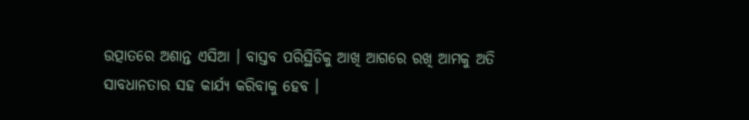ଉତ୍ପାତରେ ଅଶାନ୍ତ ଏସିଆ । ବାସ୍ତବ ପରିସ୍ଥିତିକୁ ଆଖି ଆଗରେ ରଖି ଆମକୁ ଅତି ସାବଧାନତାର ସହ କାର୍ଯ୍ୟ କରିବାକୁ ହେବ ।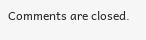Comments are closed.